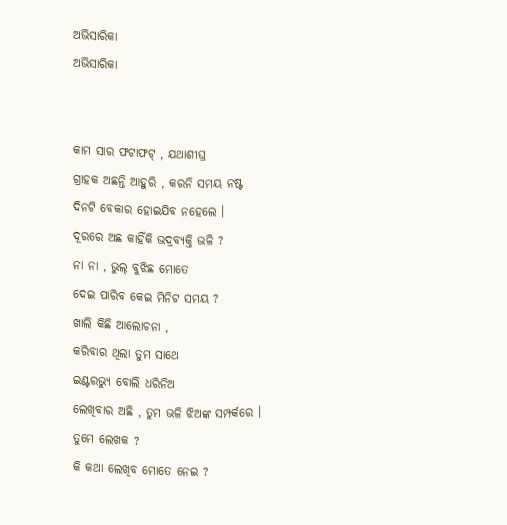ଅଭିସାରିକା
ଅଭିସାରିକା


କାମ ସାର ଫଟାଫଟ୍ , ଯଥାଶୀଘ୍ର
ଗ୍ରାହକ ଅଛନ୍ତି ଆହୁରି , କରନି ସମୟ ନଷ୍ଟ
ଦିନଟି ବେକାର ହୋଇଯିବ ନହେଲେ ।
ଦୂରରେ ଅଛ କାହିଁକି ଭଦ୍ରବ୍ୟକ୍ତି ଭଳି ?
ନା ନା , ଭୁଲ୍ ବୁଝିଛ ମୋତେ
ଦେଇ ପାରିବ କେଇ ମିନିଟ ସମୟ ?
ଖାଲି କିଛି ଆଲୋଚନା ,
କରିବାର ଥିଲା ତୁମ ସାଥେ
ଇଣ୍ଟରଭ୍ୟୁ ବୋଲି ଧରିନିଅ
ଲେଖିବାର ଅଛି , ତୁମ ଭଳି ଝିଅଙ୍କ ସମ୍ପର୍କରେ ।
ତୁମେ ଲେଖକ ?
କି କଥା ଲେଖିବ ମୋତେ ନେଇ ?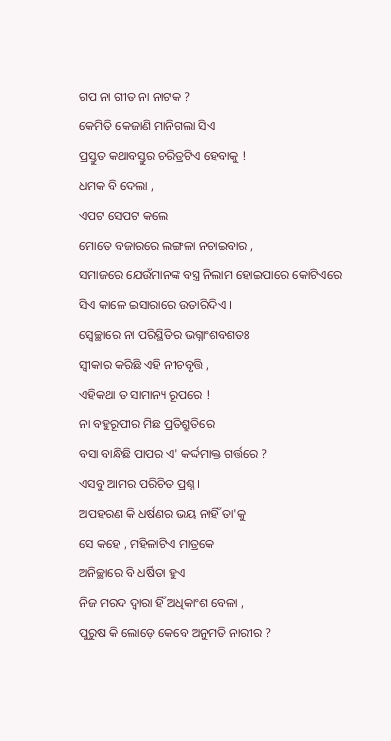ଗପ ନା ଗୀତ ନା ନାଟକ ?
କେମିତି କେଜାଣି ମାନିଗଲା ସିଏ
ପ୍ରସ୍ତୁତ କଥାବସ୍ତୁର ଚରିତ୍ରଟିଏ ହେବାକୁ !
ଧମକ ବି ଦେଲା ,
ଏପଟ ସେପଟ କଲେ
ମୋତେ ବଜାରରେ ଲଙ୍ଗଳା ନଚାଇବାର ,
ସମାଜରେ ଯେଉଁମାନଙ୍କ ବସ୍ତ୍ର ନିଲାମ ହୋଇପାରେ କୋଟିଏରେ
ସିଏ କାଳେ ଇସାରାରେ ଉତାରିଦିଏ ।
ସ୍ବେଚ୍ଛାରେ ନା ପରିସ୍ଥିତିର ଭଗ୍ନାଂଶବଶତଃ
ସ୍ବୀକାର କରିଛି ଏହି ନୀଚବୃତ୍ତି ,
ଏହିକଥା ତ ସାମାନ୍ୟ ରୂପରେ !
ନା ବହୁରୂପୀର ମିଛ ପ୍ରତିଶ୍ରୁତିରେ
ବସା ବାନ୍ଧିଛି ପାପର ଏ' କର୍ଦ୍ଦମାକ୍ତ ଗର୍ତ୍ତରେ ?
ଏସବୁ ଆମର ପରିଚିତ ପ୍ରଶ୍ନ ।
ଅପହରଣ କି ଧର୍ଷଣର ଭୟ ନାହିଁ ତା'କୁ
ସେ କହେ , ମହିଳାଟିଏ ମାତ୍ରକେ
ଅନିଚ୍ଛାରେ ବି ଧର୍ଷିତା ହୁଏ
ନିଜ ମରଦ ଦ୍ବାରା ହିଁ ଅଧିକାଂଶ ବେଳା ,
ପୁରୁଷ କି ଲୋଡ଼େ କେବେ ଅନୁମତି ନାରୀର ?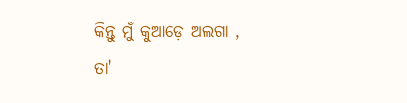କିନ୍ତୁ ମୁଁ କୁଆଡ଼େ ଅଲଗା , ତା'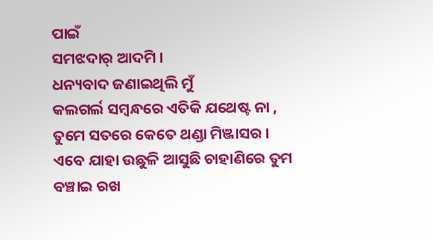ପାଇଁ
ସମଝଦାର୍ ଆଦମି ।
ଧନ୍ୟବାଦ ଜଣାଇଥିଲି ମୁଁ
କଲଗର୍ଲ ସମ୍ବନ୍ଧରେ ଏତିକି ଯଥେଷ୍ଟ ନା ,
ତୁମେ ସତରେ କେତେ ଥଣ୍ଡା ମିଞ୍ଜାସର ।
ଏବେ ଯାହା ଉଛୁଳି ଆସୁଛି ଚାହାଣିରେ ତୁମ
ବଞ୍ଚାଇ ରଖ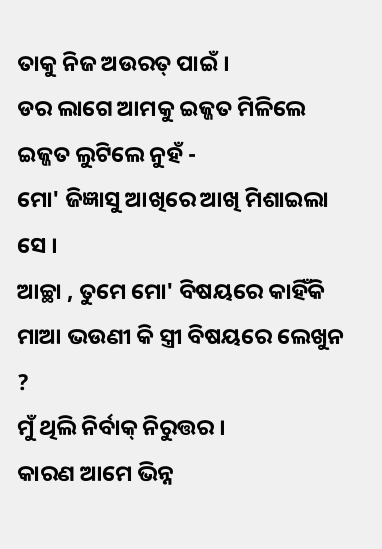ତାକୁ ନିଜ ଅଉରତ୍ ପାଇଁ ।
ଡର ଲାଗେ ଆମକୁ ଇଜ୍ଜତ ମିଳିଲେ
ଇଜ୍ଜତ ଲୁଟିଲେ ନୁହଁ -
ମୋ' ଜିଜ୍ଞାସୁ ଆଖିରେ ଆଖି ମିଶାଇଲା ସେ ।
ଆଚ୍ଛା , ତୁମେ ମୋ' ବିଷୟରେ କାହିଁକି
ମାଆ ଭଉଣୀ କି ସ୍ତ୍ରୀ ବିଷୟରେ ଲେଖୁନ ?
ମୁଁ ଥିଲି ନିର୍ବାକ୍ ନିରୁତ୍ତର ।
କାରଣ ଆମେ ଭିନ୍ନ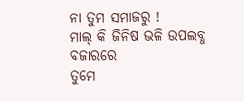ନା ତୁମ ସମାଜରୁ !
ମାଲ୍ କି ଜିନିଷ ଭଳି ଉପଲବ୍ଧ ବଜାରରେ
ତୁମେ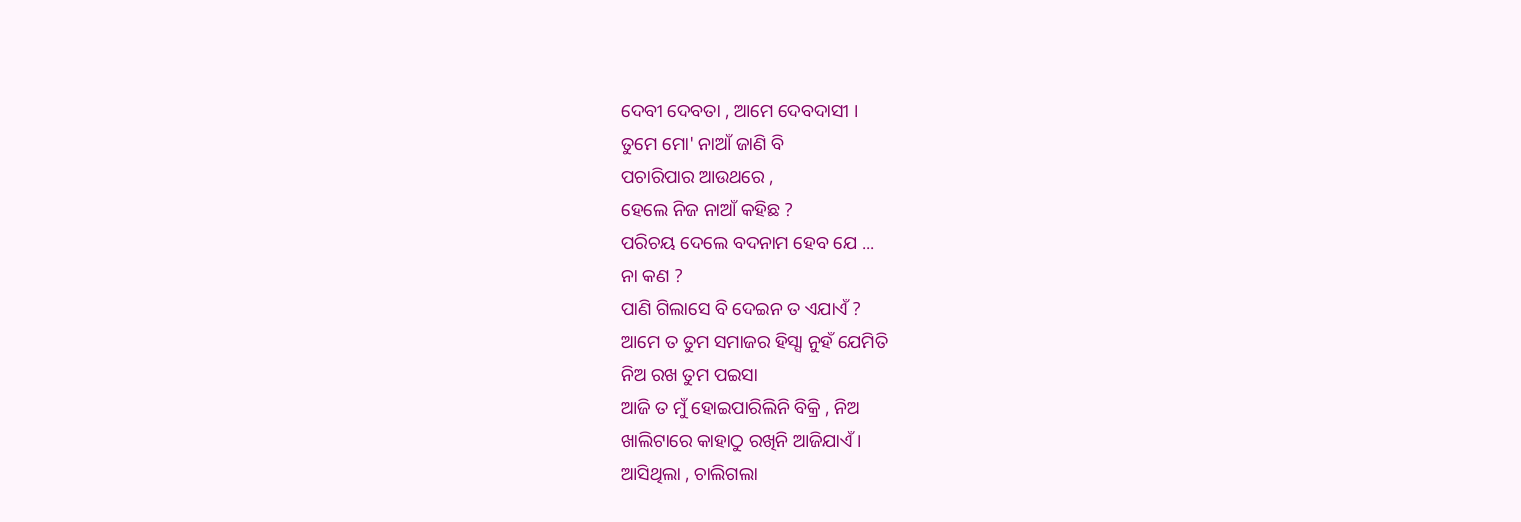ଦେବୀ ଦେବତା , ଆମେ ଦେବଦାସୀ ।
ତୁମେ ମୋ' ନାଆଁ ଜାଣି ବି
ପଚାରିପାର ଆଉଥରେ ,
ହେଲେ ନିଜ ନାଆଁ କହିଛ ?
ପରିଚୟ ଦେଲେ ବଦନାମ ହେବ ଯେ ...
ନା କଣ ?
ପାଣି ଗିଲାସେ ବି ଦେଇନ ତ ଏଯାଏଁ ?
ଆମେ ତ ତୁମ ସମାଜର ହିସ୍ସା ନୁହଁ ଯେମିତି
ନିଅ ରଖ ତୁମ ପଇସା
ଆଜି ତ ମୁଁ ହୋଇପାରିଲିନି ବିକ୍ରି , ନିଅ
ଖାଲିଟାରେ କାହାଠୁ ରଖିନି ଆଜିଯାଏଁ ।
ଆସିଥିଲା , ଚାଲିଗଲା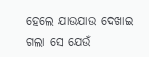ହେଲେ ଯାଉଯାଉ ଦେଖାଇ ଗଲା ସେ ଯେଉଁ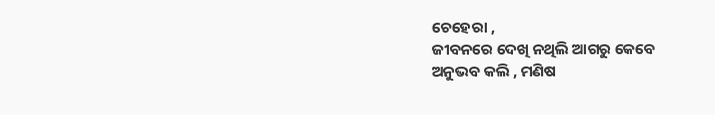ଚେହେରା ,
ଜୀବନରେ ଦେଖି ନଥିଲି ଆଗରୁ କେବେ
ଅନୁଭବ କଲି , ମଣିଷ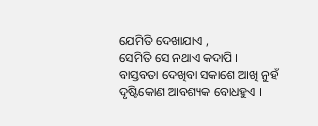ଯେମିତି ଦେଖାଯାଏ ,
ସେମିତି ସେ ନଥାଏ କଦାପି ।
ବାସ୍ତବତା ଦେଖିବା ସକାଶେ ଆଖି ନୁହଁ
ଦୃଷ୍ଟିକୋଣ ଆବଶ୍ୟକ ବୋଧହୁଏ ।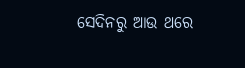ସେଦିନରୁ ଆଉ ଥରେ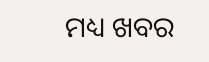ମଧ୍ୟ ଖବର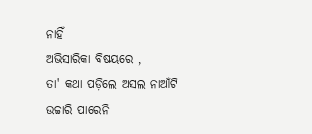ନାହିଁ
ଅଭିସାରିକା ବିଷୟରେ ,
ତା' କଥା ପଡ଼ିଲେ ଅସଲ ନାଆଁଟି
ଉଚ୍ଚାରି ପାରେନି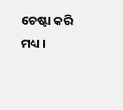ଚେଷ୍ଟା କରି ମଧ୍ୟ ।